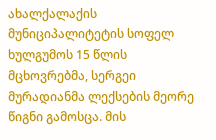ახალქალაქის მუნიციპალიტეტის სოფელ ხულგუმოს 15 წლის მცხოვრებმა, სერგეი მურადიანმა ლექსების მეორე წიგნი გამოსცა. მის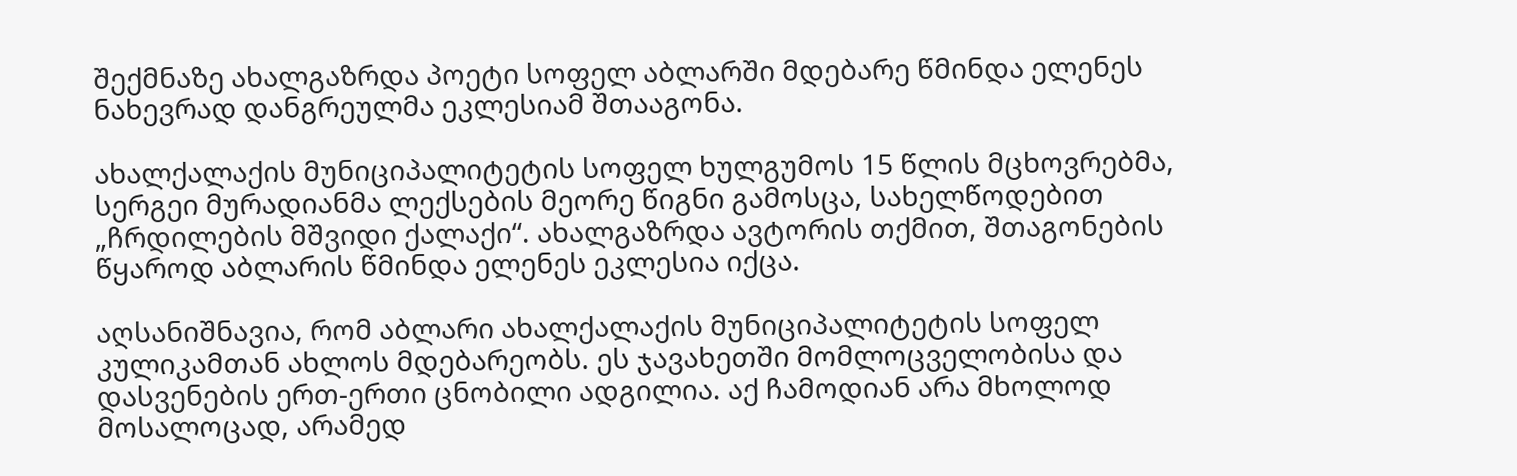შექმნაზე ახალგაზრდა პოეტი სოფელ აბლარში მდებარე წმინდა ელენეს ნახევრად დანგრეულმა ეკლესიამ შთააგონა.

ახალქალაქის მუნიციპალიტეტის სოფელ ხულგუმოს 15 წლის მცხოვრებმა, სერგეი მურადიანმა ლექსების მეორე წიგნი გამოსცა, სახელწოდებით „ჩრდილების მშვიდი ქალაქი“. ახალგაზრდა ავტორის თქმით, შთაგონების წყაროდ აბლარის წმინდა ელენეს ეკლესია იქცა.

აღსანიშნავია, რომ აბლარი ახალქალაქის მუნიციპალიტეტის სოფელ კულიკამთან ახლოს მდებარეობს. ეს ჯავახეთში მომლოცველობისა და დასვენების ერთ-ერთი ცნობილი ადგილია. აქ ჩამოდიან არა მხოლოდ მოსალოცად, არამედ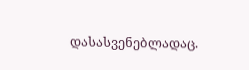დასასვენებლადაც.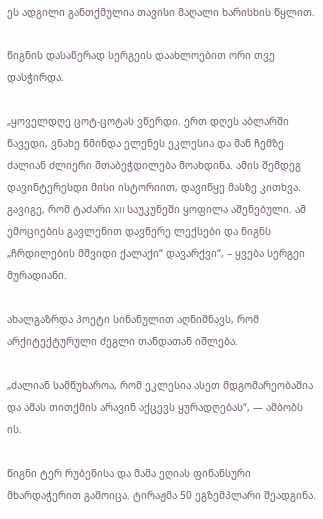ეს ადგილი განთქმულია თავისი მაღალი ხარისხის წყლით.

წიგნის დასაწერად სერგეის დაახლოებით ორი თვე დასჭირდა.

„ყოველდღე ცოტ-ცოტას ვწერდი. ერთ დღეს აბლარში წავედი, ვნახე წმინდა ელენეს ეკლესია და მან ჩემზე ძალიან ძლიერი შთაბეჭდილება მოახდინა. ამის შემდეგ დავინტერესდი მისი ისტორიით, დავიწყე მასზე კითხვა. გავიგე, რომ ტაძარი XII საუკუნეში ყოფილა აშენებული. ამ ემოციების გავლენით დავწერე ლექსები და წიგნს „ჩრდილების მშვიდი ქალაქი“ დავარქვი“, – ყვება სერგეი მურადიანი.

ახალგაზრდა პოეტი სინანულით აღნიშნავს, რომ არქიტექტურული ძეგლი თანდათან იშლება.

„ძალიან სამწუხაროა, რომ ეკლესია ასეთ მდგომარეობაშია და ამას თითქმის არავინ აქცევს ყურადღებას“, — ამბობს ის.

წიგნი ტერ რუბენისა და მამა ეღიას ფინანსური მხარდაჭერით გამოიცა. ტირაჟმა 50 ეგზემპლარი შეადგინა.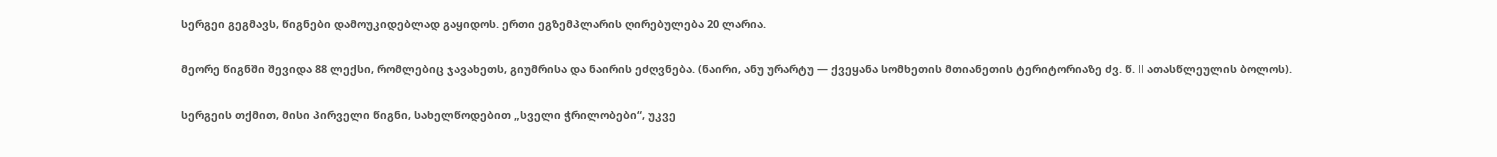სერგეი გეგმავს, წიგნები დამოუკიდებლად გაყიდოს. ერთი ეგზემპლარის ღირებულება 20 ლარია.

მეორე წიგნში შევიდა 88 ლექსი, რომლებიც ჯავახეთს, გიუმრისა და ნაირის ეძღვნება. (ნაირი, ანუ ურარტუ — ქვეყანა სომხეთის მთიანეთის ტერიტორიაზე ძვ. წ. II ათასწლეულის ბოლოს).

სერგეის თქმით, მისი პირველი წიგნი, სახელწოდებით „სველი ჭრილობები“, უკვე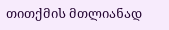თითქმის მთლიანად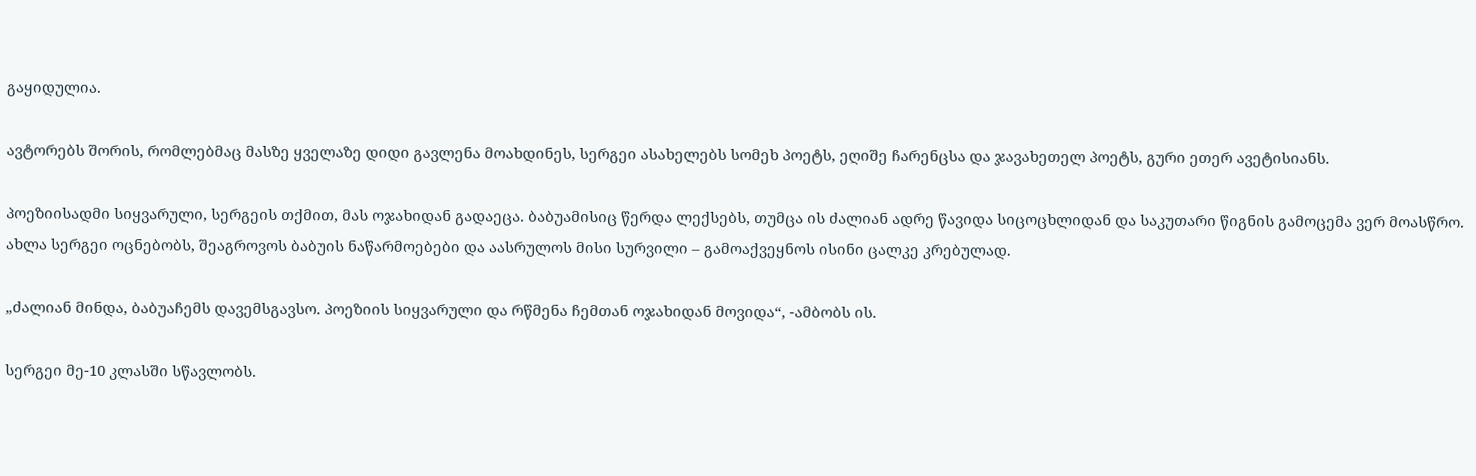გაყიდულია.

ავტორებს შორის, რომლებმაც მასზე ყველაზე დიდი გავლენა მოახდინეს, სერგეი ასახელებს სომეხ პოეტს, ეღიშე ჩარენცსა და ჯავახეთელ პოეტს, გური ეთერ ავეტისიანს.

პოეზიისადმი სიყვარული, სერგეის თქმით, მას ოჯახიდან გადაეცა. ბაბუამისიც წერდა ლექსებს, თუმცა ის ძალიან ადრე წავიდა სიცოცხლიდან და საკუთარი წიგნის გამოცემა ვერ მოასწრო. ახლა სერგეი ოცნებობს, შეაგროვოს ბაბუის ნაწარმოებები და აასრულოს მისი სურვილი – გამოაქვეყნოს ისინი ცალკე კრებულად.

„ძალიან მინდა, ბაბუაჩემს დავემსგავსო. პოეზიის სიყვარული და რწმენა ჩემთან ოჯახიდან მოვიდა“, -ამბობს ის.

სერგეი მე-10 კლასში სწავლობს.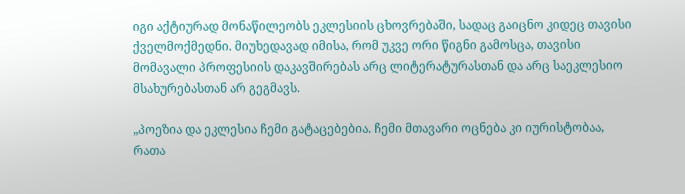იგი აქტიურად მონაწილეობს ეკლესიის ცხოვრებაში, სადაც გაიცნო კიდეც თავისი ქველმოქმედნი. მიუხედავად იმისა, რომ უკვე ორი წიგნი გამოსცა, თავისი მომავალი პროფესიის დაკავშირებას არც ლიტერატურასთან და არც საეკლესიო მსახურებასთან არ გეგმავს.

„პოეზია და ეკლესია ჩემი გატაცებებია. ჩემი მთავარი ოცნება კი იურისტობაა, რათა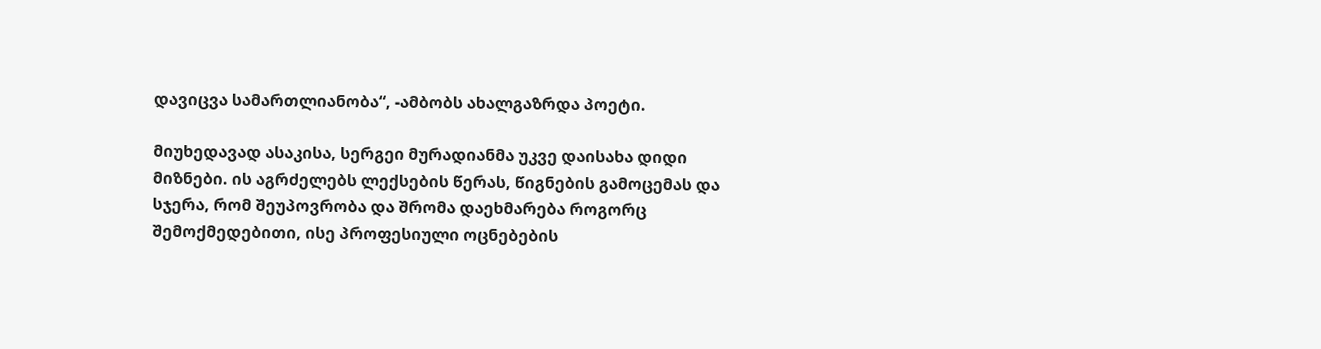დავიცვა სამართლიანობა“, -ამბობს ახალგაზრდა პოეტი.

მიუხედავად ასაკისა, სერგეი მურადიანმა უკვე დაისახა დიდი მიზნები. ის აგრძელებს ლექსების წერას, წიგნების გამოცემას და სჯერა, რომ შეუპოვრობა და შრომა დაეხმარება როგორც შემოქმედებითი, ისე პროფესიული ოცნებების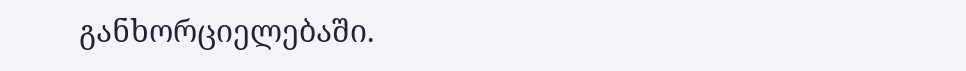განხორციელებაში.